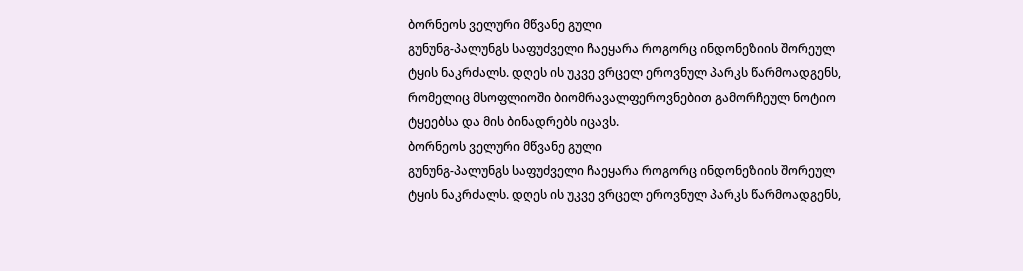ბორნეოს ველური მწვანე გული
გუნუნგ-პალუნგს საფუძველი ჩაეყარა როგორც ინდონეზიის შორეულ ტყის ნაკრძალს. დღეს ის უკვე ვრცელ ეროვნულ პარკს წარმოადგენს, რომელიც მსოფლიოში ბიომრავალფეროვნებით გამორჩეულ ნოტიო ტყეებსა და მის ბინადრებს იცავს.
ბორნეოს ველური მწვანე გული
გუნუნგ-პალუნგს საფუძველი ჩაეყარა როგორც ინდონეზიის შორეულ ტყის ნაკრძალს. დღეს ის უკვე ვრცელ ეროვნულ პარკს წარმოადგენს,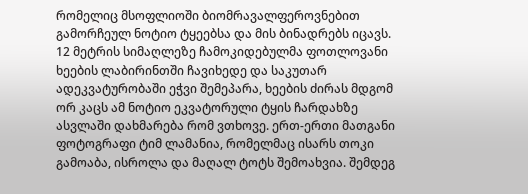რომელიც მსოფლიოში ბიომრავალფეროვნებით გამორჩეულ ნოტიო ტყეებსა და მის ბინადრებს იცავს.
12 მეტრის სიმაღლეზე ჩამოკიდებულმა ფოთლოვანი ხეების ლაბირინთში ჩავიხედე და საკუთარ ადეკვატურობაში ეჭვი შემეპარა, ხეების ძირას მდგომ ორ კაცს ამ ნოტიო ეკვატორული ტყის ჩარდახზე ასვლაში დახმარება რომ ვთხოვე. ერთ-ერთი მათგანი ფოტოგრაფი ტიმ ლამანია, რომელმაც ისარს თოკი გამოაბა, ისროლა და მაღალ ტოტს შემოახვია. შემდეგ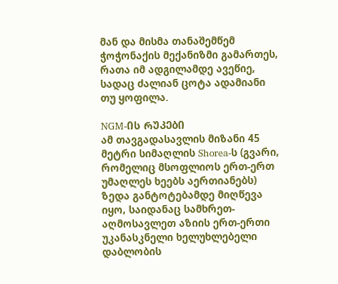მან და მისმა თანაშემწემ ჭოჭონაქის მექანიზმი გამართეს, რათა იმ ადგილამდე ავეწიე, სადაც ძალიან ცოტა ადამიანი თუ ყოფილა.

NGM-ᲘᲡ ᲠᲣᲙᲔᲑᲘ
ამ თავგადასავლის მიზანი 45 მეტრი სიმაღლის Shorea-ს (გვარი, რომელიც მსოფლიოს ერთ-ერთ უმაღლეს ხეებს აერთიანებს) ზედა განტოტებამდე მიღწევა იყო, საიდანაც სამხრეთ-აღმოსავლეთ აზიის ერთ-ერთი უკანასკნელი ხელუხლებელი დაბლობის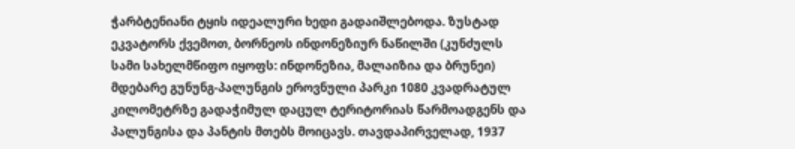ჭარბტენიანი ტყის იდეალური ხედი გადაიშლებოდა. ზუსტად ეკვატორს ქვემოთ, ბორნეოს ინდონეზიურ ნაწილში (კუნძულს სამი სახელმწიფო იყოფს: ინდონეზია, მალაიზია და ბრუნეი) მდებარე გუნუნგ-პალუნგის ეროვნული პარკი 1080 კვადრატულ კილომეტრზე გადაჭიმულ დაცულ ტერიტორიას წარმოადგენს და პალუნგისა და პანტის მთებს მოიცავს. თავდაპირველად, 1937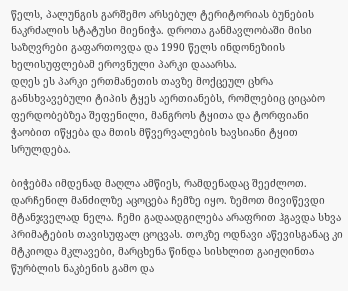წელს, პალუნგის გარშემო არსებულ ტერიტორიას ბუნების ნაკრძალის სტატუსი მიენიჭა. დროთა განმავლობაში მისი საზღვრები გაფართოვდა და 1990 წელს ინდონეზიის ხელისუფლებამ ეროვნული პარკი დააარსა.
დღეს ეს პარკი ერთმანეთის თავზე მოქცეულ ცხრა განსხვავებული ტიპის ტყეს აერთიანებს, რომლებიც ციცაბო ფერდობებზეა შეფენილი, მანგროს ტყითა და ტორფიანი ჭაობით იწყება და მთის მწვერვალების ხავსიანი ტყით სრულდება.

ბიჭებმა იმდენად მაღლა ამწიეს, რამდენადაც შეეძლოთ. დარჩენილ მანძილზე აცოცება ჩემზე იყო. ზემოთ მივიწევდი მტანჯველად ნელა. ჩემი გადაადგილება არაფრით ჰგავდა სხვა პრიმატების თავისუფალ ცოცვას. თოკზე ოდნავი აწევისგანაც კი მტკიოდა მკლავები, მარცხენა წინდა სისხლით გაიჟღინთა წურბლის ნაკბენის გამო და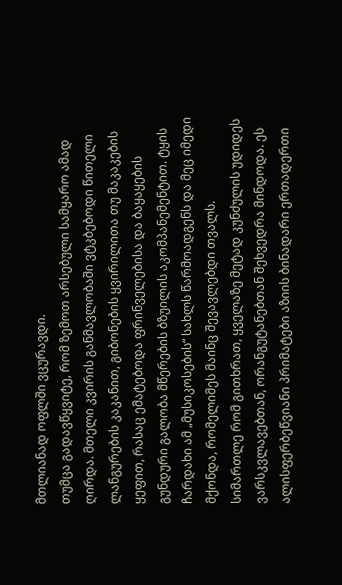მთლიანად ოფლში ვცურავდი.
თუმცა გადავწყვიტე, რომ ზემოთ არსებული სამყარო ამად ღირდა. მთელი კვირის განმავლობაში ვტკბებოდი წითელი ლანგურების კაკანით, გიბონების ყვირილითა თუ მაკაკების ყეფით, რასაც ემატებოდა ფრინველებისა და ბაყაყების გუნდური გალობა მწერების ბზუილის აკომპანემენტით. ტყის ჩარდახი ამ „მუსიკოსების“ სახლს წარმოადგენს და მეც იმედი მქონდა, რომელიმეს მაინც შევავლებდი თვალს.
სიმართლე რომ გითხრათ, ყველაზე მეტად კუნძულის უდიდეს ვარსკვლავებთან, ორანგუტანებთან შეხვედრა მინდოდა. ეს ალისფერბეწვიანი პრიმატები აზიის ბინადარი ერთადერთი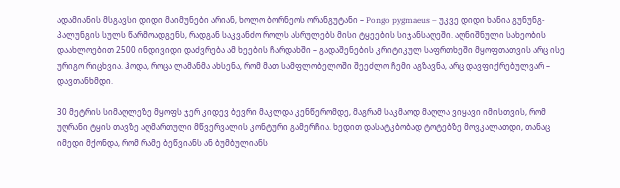ადამიანის მსგავსი დიდი მაიმუნები არიან, ხოლო ბორნეოს ორანგუტანი – Pongo pygmaeus – უკვე დიდი ხანია გუნუნგ-პალუნგის სულს წარმოადგენს, რადგან საკვანძო როლს ასრულებს მისი ტყეების სიჯანსაღეში. აღნიშნული სახეობის დაახლოებით 2500 ინდივიდი დაძვრება ამ ხეების ჩარდახში – გადაშენების კრიტიკულ საფრთხეში მყოფთათვის არც ისე ურიგო რიცხვია. ჰოდა, როცა ლამანმა ახსენა, რომ მათ სამფლობელოში შეეძლო ჩემი აგზავნა, არც დავფიქრებულვარ – დავთანხმდი.

30 მეტრის სიმაღლეზე მყოფს ჯერ კიდევ ბევრი მაკლდა კენწერომდე, მაგრამ საკმაოდ მაღლა ვიყავი იმისთვის, რომ უღრანი ტყის თავზე აღმართული მწვერვალის კონტური გამერჩია. ხედით დასატკბობად ტოტებზე მოვკალათდი, თანაც იმედი მქონდა, რომ რამე ბეწვიანს ან ბუმბულიანს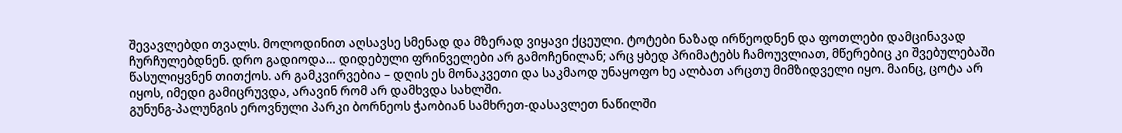შევავლებდი თვალს. მოლოდინით აღსავსე სმენად და მზერად ვიყავი ქცეული. ტოტები ნაზად ირწეოდნენ და ფოთლები დამცინავად ჩურჩულებდნენ. დრო გადიოდა… დიდებული ფრინველები არ გამოჩენილან; არც ყბედ პრიმატებს ჩამოუვლიათ, მწერებიც კი შვებულებაში წასულიყვნენ თითქოს. არ გამკვირვებია – დღის ეს მონაკვეთი და საკმაოდ უნაყოფო ხე ალბათ არცთუ მიმზიდველი იყო. მაინც, ცოტა არ იყოს, იმედი გამიცრუვდა, არავინ რომ არ დამხვდა სახლში.
გუნუნგ-პალუნგის ეროვნული პარკი ბორნეოს ჭაობიან სამხრეთ-დასავლეთ ნაწილში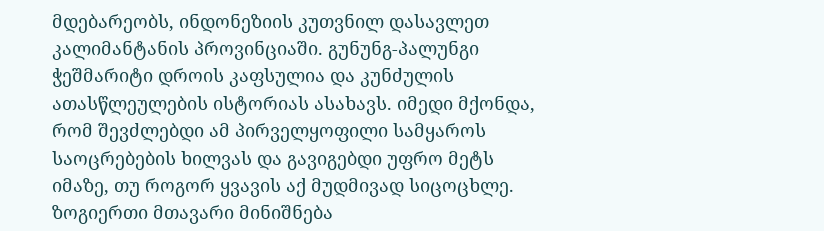მდებარეობს, ინდონეზიის კუთვნილ დასავლეთ კალიმანტანის პროვინციაში. გუნუნგ-პალუნგი ჭეშმარიტი დროის კაფსულია და კუნძულის ათასწლეულების ისტორიას ასახავს. იმედი მქონდა, რომ შევძლებდი ამ პირველყოფილი სამყაროს საოცრებების ხილვას და გავიგებდი უფრო მეტს იმაზე, თუ როგორ ყვავის აქ მუდმივად სიცოცხლე.
ზოგიერთი მთავარი მინიშნება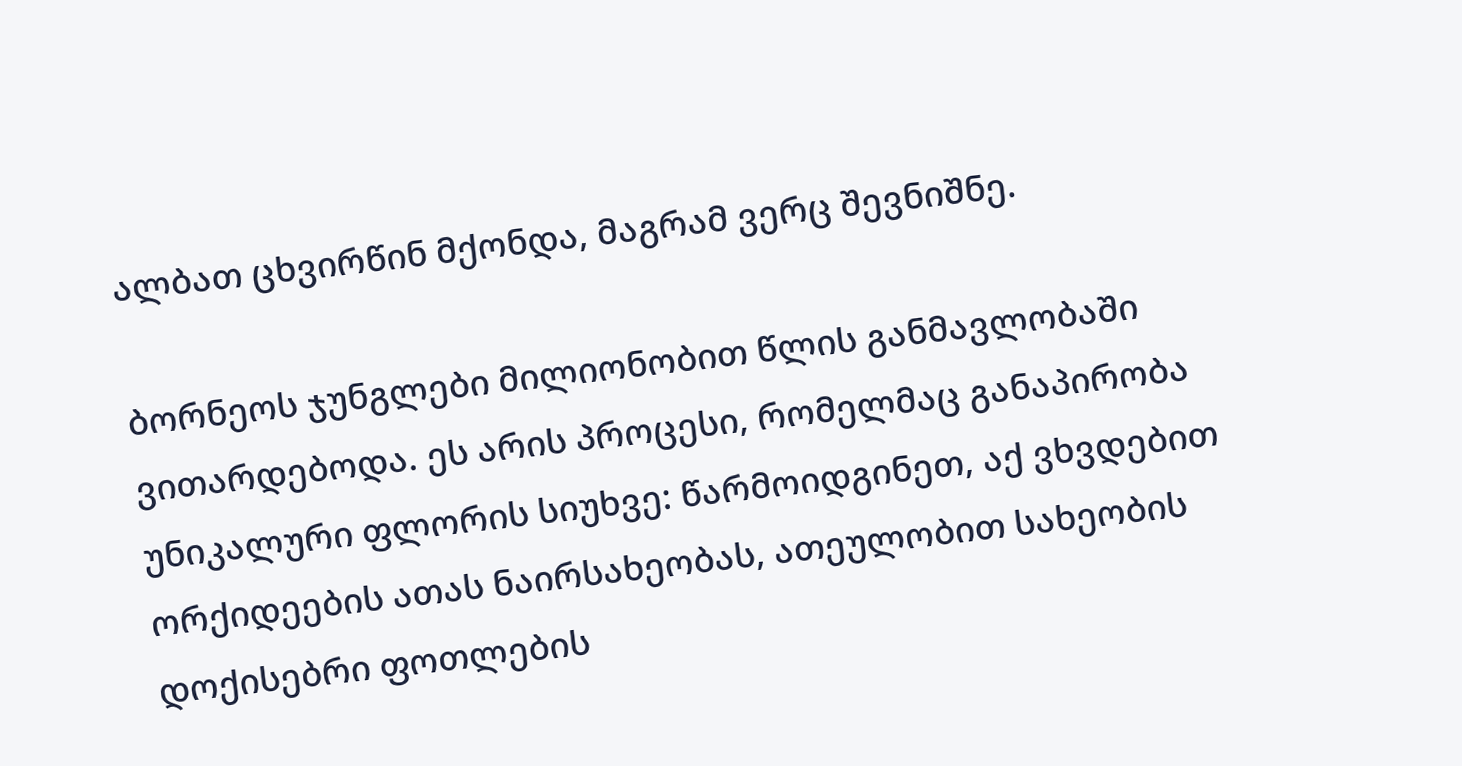ალბათ ცხვირწინ მქონდა, მაგრამ ვერც შევნიშნე.

ბორნეოს ჯუნგლები მილიონობით წლის განმავლობაში ვითარდებოდა. ეს არის პროცესი, რომელმაც განაპირობა უნიკალური ფლორის სიუხვე: წარმოიდგინეთ, აქ ვხვდებით ორქიდეების ათას ნაირსახეობას, ათეულობით სახეობის დოქისებრი ფოთლების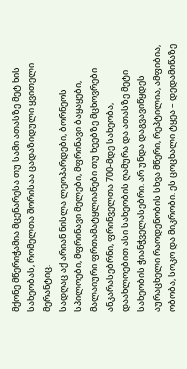მქონე მწერიჭამია მცენარესა თუ სამი ათასზე მეტ ხის სახეობას, რომელთა შორისაა ცადაზიდული ყვითელი მერანტიც.
სადღაც აქ არიან ნისლა ლეოპარდები, ბორნეოს სპილოები, მფრინავი მელები, მფრინავი ბაყაყები, მალაიური ფრთამატყლიანები თუ ხეებზე მცხოვრები ანკარასებრნი, ფრინველთა 700-მდე სახეობა, დაახლოებით ასი სახეობის ღამურა და ათასზე მეტი სახეობის ჭიანჭველასებრი. არ უნდა დაგვავიწყდეს აურაცხელი რაოდენობის სხვა მწერი, რეპტილია, ამფიბია, ობობა, სოკო და მიკრობი. ეს ცოცხალი ტყეა – დედამიწაზე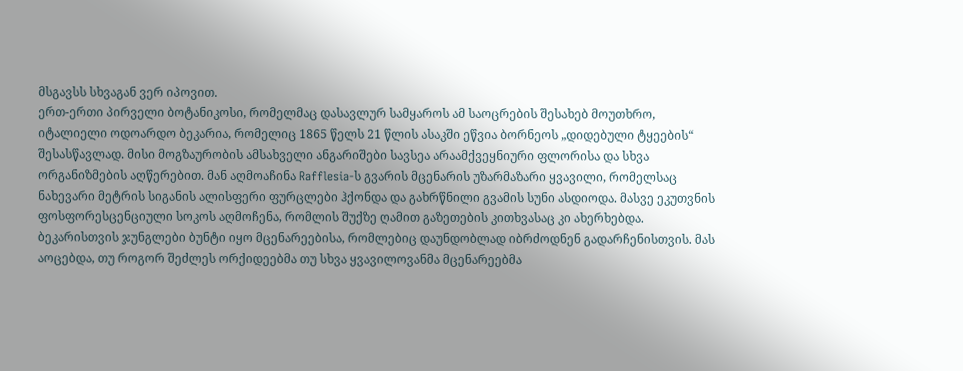მსგავსს სხვაგან ვერ იპოვით.
ერთ-ერთი პირველი ბოტანიკოსი, რომელმაც დასავლურ სამყაროს ამ საოცრების შესახებ მოუთხრო, იტალიელი ოდოარდო ბეკარია, რომელიც 1865 წელს 21 წლის ასაკში ეწვია ბორნეოს „დიდებული ტყეების“ შესასწავლად. მისი მოგზაურობის ამსახველი ანგარიშები სავსეა არაამქვეყნიური ფლორისა და სხვა ორგანიზმების აღწერებით. მან აღმოაჩინა Rafflesia-ს გვარის მცენარის უზარმაზარი ყვავილი, რომელსაც ნახევარი მეტრის სიგანის ალისფერი ფურცლები ჰქონდა და გახრწნილი გვამის სუნი ასდიოდა. მასვე ეკუთვნის ფოსფორესცენციული სოკოს აღმოჩენა, რომლის შუქზე ღამით გაზეთების კითხვასაც კი ახერხებდა.
ბეკარისთვის ჯუნგლები ბუნტი იყო მცენარეებისა, რომლებიც დაუნდობლად იბრძოდნენ გადარჩენისთვის. მას აოცებდა, თუ როგორ შეძლეს ორქიდეებმა თუ სხვა ყვავილოვანმა მცენარეებმა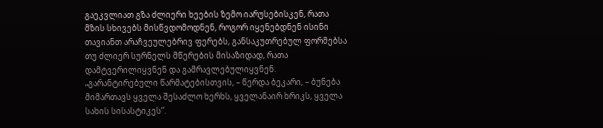გაეკვლიათ გზა ძლიერი ხეების ზემო იარუსებისკენ, რათა მზის სხივებს მისწვდომოდნენ, როგორ იყენებდნენ ისინი თავიანთ არაჩვეულებრივ ფერებს, განსაკუთრებულ ფორმებსა თუ ძლიერ სურნელს მწერების მისაზიდად, რათა დამტვერილიყვნენ და გამრავლებულიყვნენ. „გარანტირებული წარმატებისთვის, – წერდა ბეკარი, – ბუნება მიმართავს ყველა შესაძლო ხერხს, ყველანაირ ხრიკს, ყველა სახის სისასტიკეს“.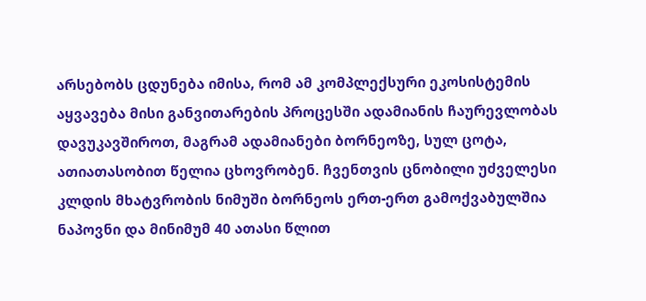არსებობს ცდუნება იმისა, რომ ამ კომპლექსური ეკოსისტემის აყვავება მისი განვითარების პროცესში ადამიანის ჩაურევლობას დავუკავშიროთ, მაგრამ ადამიანები ბორნეოზე, სულ ცოტა, ათიათასობით წელია ცხოვრობენ. ჩვენთვის ცნობილი უძველესი კლდის მხატვრობის ნიმუში ბორნეოს ერთ-ერთ გამოქვაბულშია ნაპოვნი და მინიმუმ 40 ათასი წლით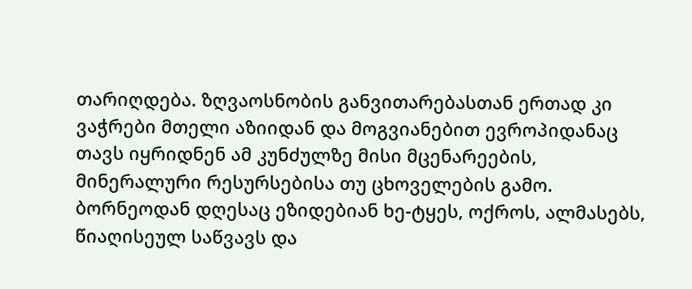თარიღდება. ზღვაოსნობის განვითარებასთან ერთად კი ვაჭრები მთელი აზიიდან და მოგვიანებით ევროპიდანაც თავს იყრიდნენ ამ კუნძულზე მისი მცენარეების, მინერალური რესურსებისა თუ ცხოველების გამო.
ბორნეოდან დღესაც ეზიდებიან ხე-ტყეს, ოქროს, ალმასებს, წიაღისეულ საწვავს და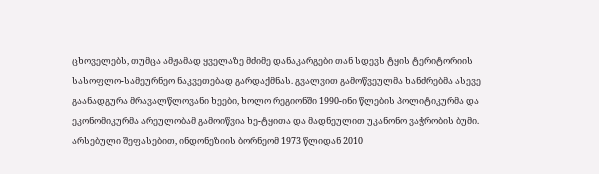ცხოველებს, თუმცა ამჟამად ყველაზე მძიმე დანაკარგები თან სდევს ტყის ტერიტორიის სასოფლო-სამეურნეო ნაკვეთებად გარდაქმნას. გვალვით გამოწვეულმა ხანძრებმა ასევე გაანადგურა მრავალწლოვანი ხეები, ხოლო რეგიონში 1990-ინი წლების პოლიტიკურმა და ეკონომიკურმა არეულობამ გამოიწვია ხე-ტყითა და მადნეულით უკანონო ვაჭრობის ბუმი. არსებული შეფასებით, ინდონეზიის ბორნეომ 1973 წლიდან 2010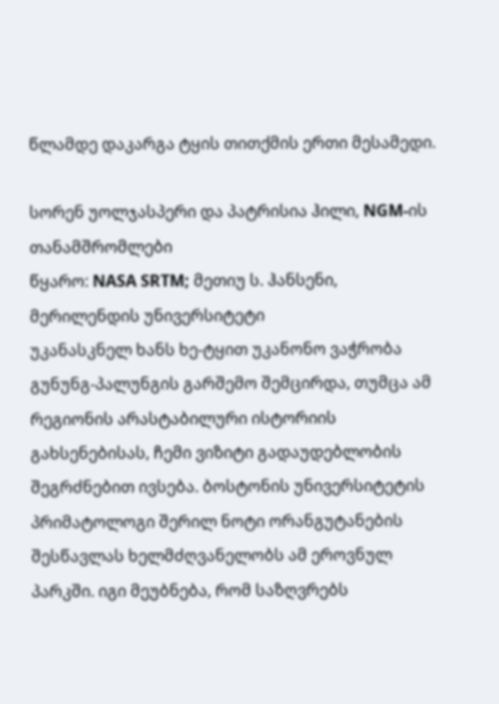წლამდე დაკარგა ტყის თითქმის ერთი მესამედი.

სორენ უოლჯასპერი და პატრისია ჰილი, NGM-ის თანამშრომლები
წყარო: NASA SRTM; მეთიუ ს. ჰანსენი, მერილენდის უნივერსიტეტი
უკანასკნელ ხანს ხე-ტყით უკანონო ვაჭრობა გუნუნგ-პალუნგის გარშემო შემცირდა, თუმცა ამ რეგიონის არასტაბილური ისტორიის გახსენებისას, ჩემი ვიზიტი გადაუდებლობის შეგრძნებით ივსება. ბოსტონის უნივერსიტეტის პრიმატოლოგი შერილ ნოტი ორანგუტანების შესწავლას ხელმძღვანელობს ამ ეროვნულ პარკში. იგი მეუბნება, რომ საზღვრებს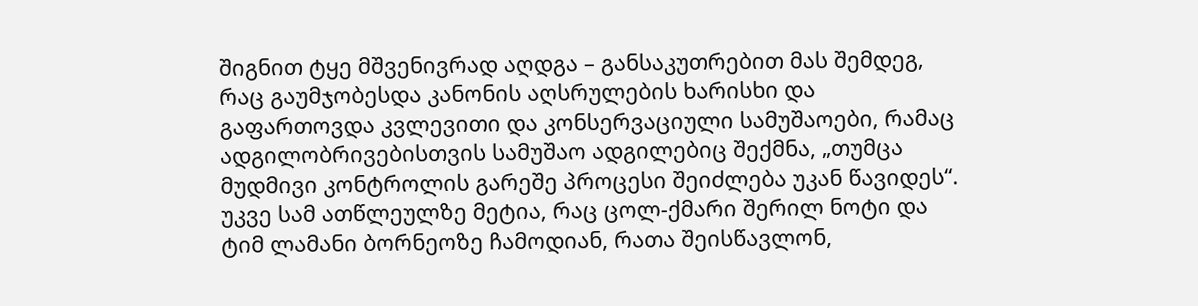შიგნით ტყე მშვენივრად აღდგა – განსაკუთრებით მას შემდეგ, რაც გაუმჯობესდა კანონის აღსრულების ხარისხი და გაფართოვდა კვლევითი და კონსერვაციული სამუშაოები, რამაც ადგილობრივებისთვის სამუშაო ადგილებიც შექმნა, „თუმცა მუდმივი კონტროლის გარეშე პროცესი შეიძლება უკან წავიდეს“.
უკვე სამ ათწლეულზე მეტია, რაც ცოლ-ქმარი შერილ ნოტი და ტიმ ლამანი ბორნეოზე ჩამოდიან, რათა შეისწავლონ,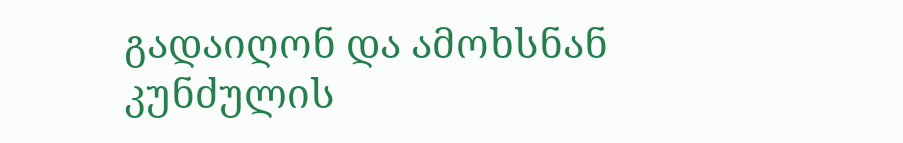გადაიღონ და ამოხსნან კუნძულის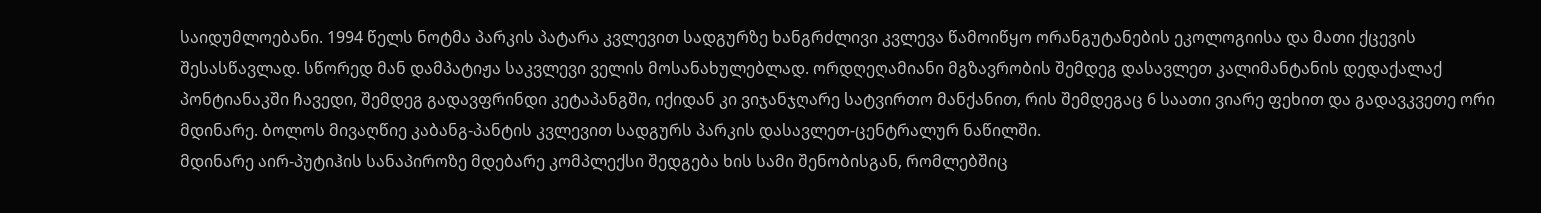საიდუმლოებანი. 1994 წელს ნოტმა პარკის პატარა კვლევით სადგურზე ხანგრძლივი კვლევა წამოიწყო ორანგუტანების ეკოლოგიისა და მათი ქცევის შესასწავლად. სწორედ მან დამპატიჟა საკვლევი ველის მოსანახულებლად. ორდღეღამიანი მგზავრობის შემდეგ დასავლეთ კალიმანტანის დედაქალაქ პონტიანაკში ჩავედი, შემდეგ გადავფრინდი კეტაპანგში, იქიდან კი ვიჯანჯღარე სატვირთო მანქანით, რის შემდეგაც 6 საათი ვიარე ფეხით და გადავკვეთე ორი მდინარე. ბოლოს მივაღწიე კაბანგ-პანტის კვლევით სადგურს პარკის დასავლეთ-ცენტრალურ ნაწილში.
მდინარე აირ-პუტიჰის სანაპიროზე მდებარე კომპლექსი შედგება ხის სამი შენობისგან, რომლებშიც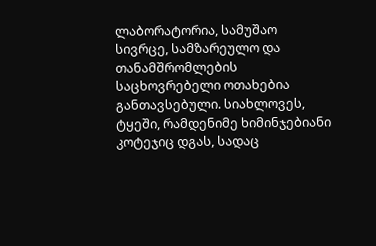ლაბორატორია, სამუშაო სივრცე, სამზარეულო და თანამშრომლების საცხოვრებელი ოთახებია განთავსებული. სიახლოვეს, ტყეში, რამდენიმე ხიმინჯებიანი კოტეჯიც დგას, სადაც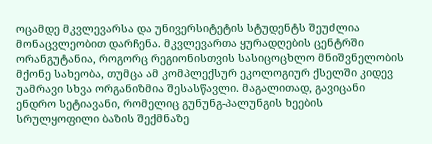ოცამდე მკვლევარსა და უნივერსიტეტის სტუდენტს შეუძლია მონაცვლეობით დარჩენა. მკვლევართა ყურადღების ცენტრში ორანგუტანია, როგორც რეგიონისთვის სასიცოცხლო მნიშვნელობის მქონე სახეობა, თუმცა ამ კომპლექსურ ეკოლოგიურ ქსელში კიდევ უამრავი სხვა ორგანიზმია შესასწავლი. მაგალითად, გავიცანი ენდრო სეტიავანი, რომელიც გუნუნგ-პალუნგის ხეების სრულყოფილი ბაზის შექმნაზე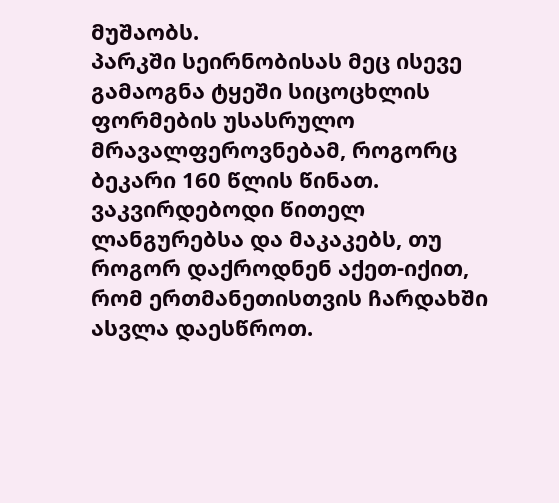მუშაობს.
პარკში სეირნობისას მეც ისევე გამაოგნა ტყეში სიცოცხლის ფორმების უსასრულო მრავალფეროვნებამ, როგორც ბეკარი 160 წლის წინათ. ვაკვირდებოდი წითელ ლანგურებსა და მაკაკებს, თუ როგორ დაქროდნენ აქეთ-იქით, რომ ერთმანეთისთვის ჩარდახში ასვლა დაესწროთ.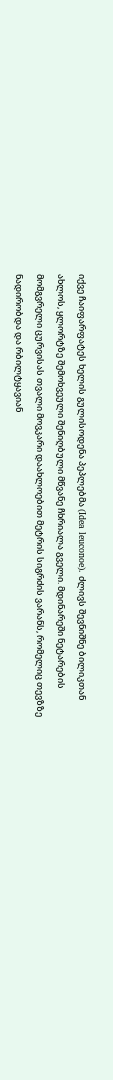იქვე ჩაიფარფატეს ხელის გულისოდენა პეპლებმა (Idea leuconoe). ძლივს შევნიშნე ბილიკთან ახლოს, ყლორტზე შემოხვეული შენიღბული მწვანე ჩხრიალა გველი. მდინარეში ნეტარების მომგვრელი ცურვისას თვალი მოვკარი დაახლოებით მეტრის სიგრძის ვარანს, რომელიც თევზზე ნადირობდა და რბილტყავიან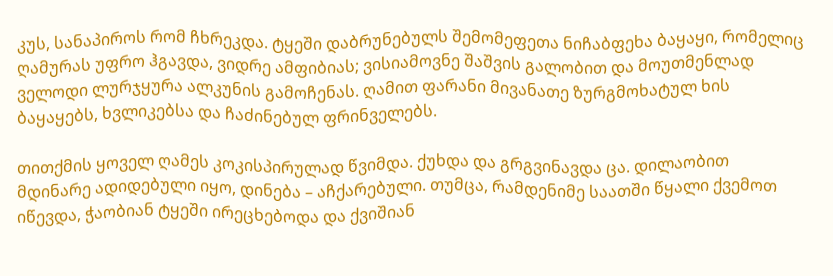კუს, სანაპიროს რომ ჩხრეკდა. ტყეში დაბრუნებულს შემომეფეთა ნიჩაბფეხა ბაყაყი, რომელიც ღამურას უფრო ჰგავდა, ვიდრე ამფიბიას; ვისიამოვნე შაშვის გალობით და მოუთმენლად ველოდი ლურჯყურა ალკუნის გამოჩენას. ღამით ფარანი მივანათე ზურგმოხატულ ხის ბაყაყებს, ხვლიკებსა და ჩაძინებულ ფრინველებს.

თითქმის ყოველ ღამეს კოკისპირულად წვიმდა. ქუხდა და გრგვინავდა ცა. დილაობით მდინარე ადიდებული იყო, დინება – აჩქარებული. თუმცა, რამდენიმე საათში წყალი ქვემოთ იწევდა, ჭაობიან ტყეში ირეცხებოდა და ქვიშიან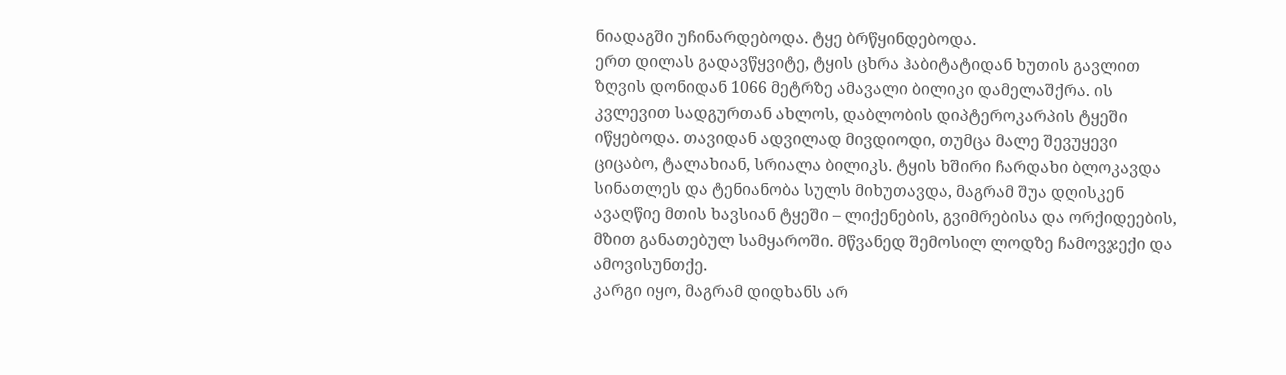ნიადაგში უჩინარდებოდა. ტყე ბრწყინდებოდა.
ერთ დილას გადავწყვიტე, ტყის ცხრა ჰაბიტატიდან ხუთის გავლით ზღვის დონიდან 1066 მეტრზე ამავალი ბილიკი დამელაშქრა. ის კვლევით სადგურთან ახლოს, დაბლობის დიპტეროკარპის ტყეში იწყებოდა. თავიდან ადვილად მივდიოდი, თუმცა მალე შევუყევი ციცაბო, ტალახიან, სრიალა ბილიკს. ტყის ხშირი ჩარდახი ბლოკავდა სინათლეს და ტენიანობა სულს მიხუთავდა, მაგრამ შუა დღისკენ ავაღწიე მთის ხავსიან ტყეში – ლიქენების, გვიმრებისა და ორქიდეების, მზით განათებულ სამყაროში. მწვანედ შემოსილ ლოდზე ჩამოვჯექი და ამოვისუნთქე.
კარგი იყო, მაგრამ დიდხანს არ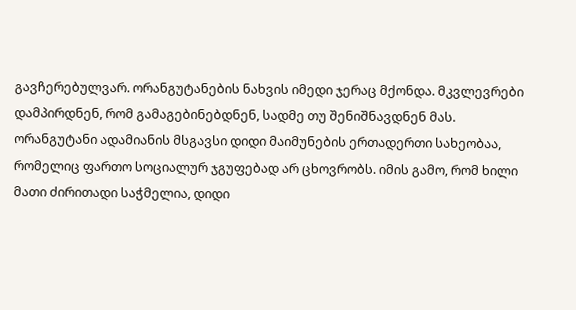გავჩერებულვარ. ორანგუტანების ნახვის იმედი ჯერაც მქონდა. მკვლევრები დამპირდნენ, რომ გამაგებინებდნენ, სადმე თუ შენიშნავდნენ მას. ორანგუტანი ადამიანის მსგავსი დიდი მაიმუნების ერთადერთი სახეობაა, რომელიც ფართო სოციალურ ჯგუფებად არ ცხოვრობს. იმის გამო, რომ ხილი მათი ძირითადი საჭმელია, დიდი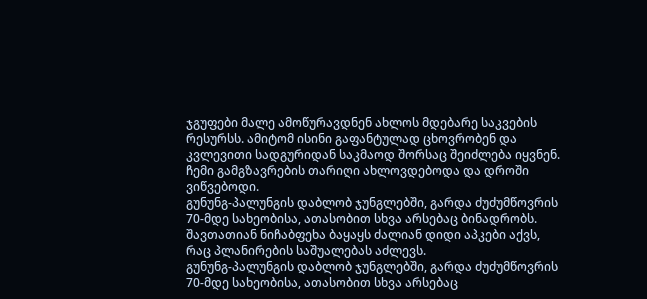ჯგუფები მალე ამოწურავდნენ ახლოს მდებარე საკვების რესურსს. ამიტომ ისინი გაფანტულად ცხოვრობენ და კვლევითი სადგურიდან საკმაოდ შორსაც შეიძლება იყვნენ. ჩემი გამგზავრების თარიღი ახლოვდებოდა და დროში ვიწვებოდი.
გუნუნგ-პალუნგის დაბლობ ჯუნგლებში, გარდა ძუძუმწოვრის 70-მდე სახეობისა, ათასობით სხვა არსებაც ბინადრობს. შავთათიან ნიჩაბფეხა ბაყაყს ძალიან დიდი აპკები აქვს, რაც პლანირების საშუალებას აძლევს.
გუნუნგ-პალუნგის დაბლობ ჯუნგლებში, გარდა ძუძუმწოვრის 70-მდე სახეობისა, ათასობით სხვა არსებაც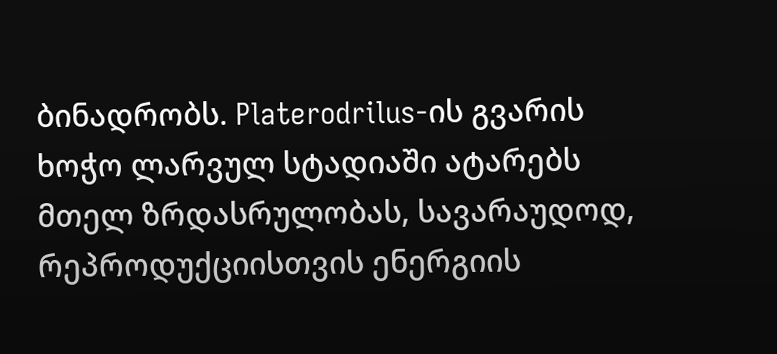ბინადრობს. Platerodrilus-ის გვარის ხოჭო ლარვულ სტადიაში ატარებს მთელ ზრდასრულობას, სავარაუდოდ, რეპროდუქციისთვის ენერგიის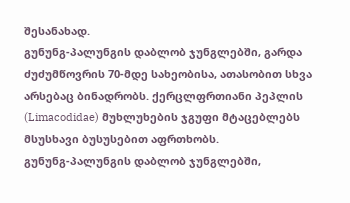შესანახად.
გუნუნგ-პალუნგის დაბლობ ჯუნგლებში, გარდა ძუძუმწოვრის 70-მდე სახეობისა, ათასობით სხვა არსებაც ბინადრობს. ქერცლფრთიანი პეპლის (Limacodidae) მუხლუხების ჯგუფი მტაცებლებს მსუსხავი ბუსუსებით აფრთხობს.
გუნუნგ-პალუნგის დაბლობ ჯუნგლებში,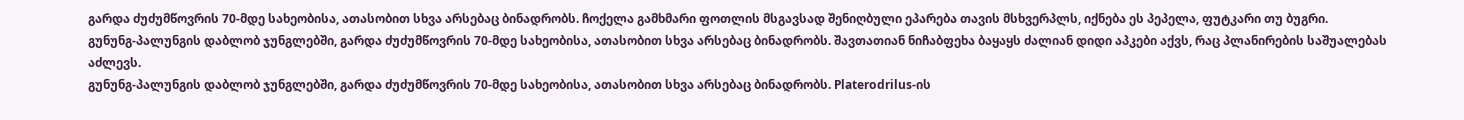გარდა ძუძუმწოვრის 70-მდე სახეობისა, ათასობით სხვა არსებაც ბინადრობს. ჩოქელა გამხმარი ფოთლის მსგავსად შენიღბული ეპარება თავის მსხვერპლს, იქნება ეს პეპელა, ფუტკარი თუ ბუგრი.
გუნუნგ-პალუნგის დაბლობ ჯუნგლებში, გარდა ძუძუმწოვრის 70-მდე სახეობისა, ათასობით სხვა არსებაც ბინადრობს. შავთათიან ნიჩაბფეხა ბაყაყს ძალიან დიდი აპკები აქვს, რაც პლანირების საშუალებას აძლევს.
გუნუნგ-პალუნგის დაბლობ ჯუნგლებში, გარდა ძუძუმწოვრის 70-მდე სახეობისა, ათასობით სხვა არსებაც ბინადრობს. Platerodrilus-ის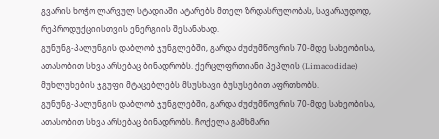გვარის ხოჭო ლარვულ სტადიაში ატარებს მთელ ზრდასრულობას, სავარაუდოდ, რეპროდუქციისთვის ენერგიის შესანახად.
გუნუნგ-პალუნგის დაბლობ ჯუნგლებში, გარდა ძუძუმწოვრის 70-მდე სახეობისა, ათასობით სხვა არსებაც ბინადრობს. ქერცლფრთიანი პეპლის (Limacodidae) მუხლუხების ჯგუფი მტაცებლებს მსუსხავი ბუსუსებით აფრთხობს.
გუნუნგ-პალუნგის დაბლობ ჯუნგლებში, გარდა ძუძუმწოვრის 70-მდე სახეობისა, ათასობით სხვა არსებაც ბინადრობს. ჩოქელა გამხმარი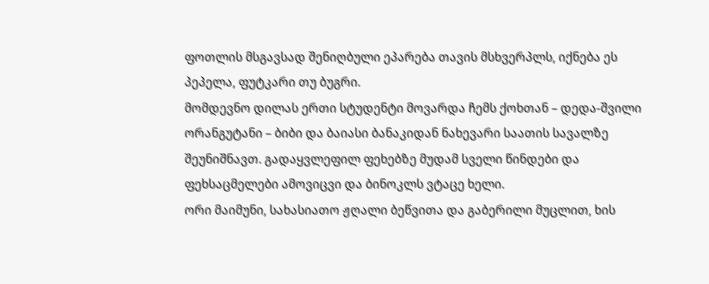ფოთლის მსგავსად შენიღბული ეპარება თავის მსხვერპლს, იქნება ეს პეპელა, ფუტკარი თუ ბუგრი.
მომდევნო დილას ერთი სტუდენტი მოვარდა ჩემს ქოხთან – დედა-შვილი ორანგუტანი – ბიბი და ბაიასი ბანაკიდან ნახევარი საათის სავალზე შეუნიშნავთ. გადაყვლეფილ ფეხებზე მუდამ სველი წინდები და ფეხსაცმელები ამოვიცვი და ბინოკლს ვტაცე ხელი.
ორი მაიმუნი, სახასიათო ჟღალი ბეწვითა და გაბერილი მუცლით, ხის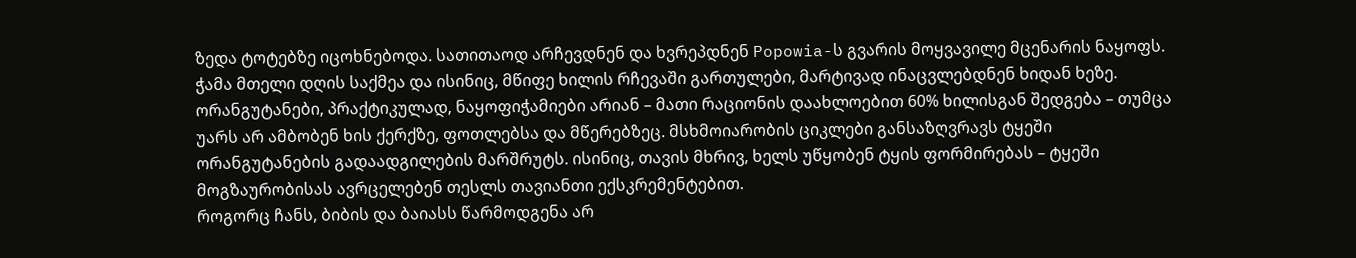ზედა ტოტებზე იცოხნებოდა. სათითაოდ არჩევდნენ და ხვრეპდნენ Popowia-ს გვარის მოყვავილე მცენარის ნაყოფს. ჭამა მთელი დღის საქმეა და ისინიც, მწიფე ხილის რჩევაში გართულები, მარტივად ინაცვლებდნენ ხიდან ხეზე. ორანგუტანები, პრაქტიკულად, ნაყოფიჭამიები არიან – მათი რაციონის დაახლოებით 60% ხილისგან შედგება – თუმცა უარს არ ამბობენ ხის ქერქზე, ფოთლებსა და მწერებზეც. მსხმოიარობის ციკლები განსაზღვრავს ტყეში ორანგუტანების გადაადგილების მარშრუტს. ისინიც, თავის მხრივ, ხელს უწყობენ ტყის ფორმირებას – ტყეში მოგზაურობისას ავრცელებენ თესლს თავიანთი ექსკრემენტებით.
როგორც ჩანს, ბიბის და ბაიასს წარმოდგენა არ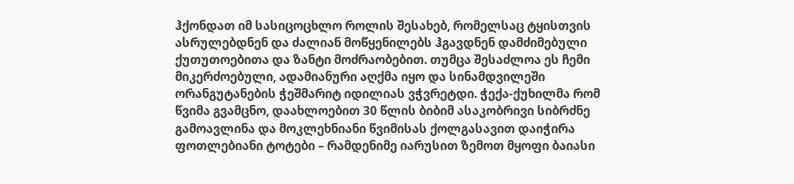ჰქონდათ იმ სასიცოცხლო როლის შესახებ, რომელსაც ტყისთვის ასრულებდნენ და ძალიან მოწყენილებს ჰგავდნენ დამძიმებული ქუთუთოებითა და ზანტი მოძრაობებით. თუმცა შესაძლოა ეს ჩემი მიკერძოებული, ადამიანური აღქმა იყო და სინამდვილეში ორანგუტანების ჭეშმარიტ იდილიას ვჭვრეტდი. ჭექა-ქუხილმა რომ წვიმა გვამცნო, დაახლოებით 30 წლის ბიბიმ ასაკობრივი სიბრძნე გამოავლინა და მოკლეხნიანი წვიმისას ქოლგასავით დაიჭირა ფოთლებიანი ტოტები – რამდენიმე იარუსით ზემოთ მყოფი ბაიასი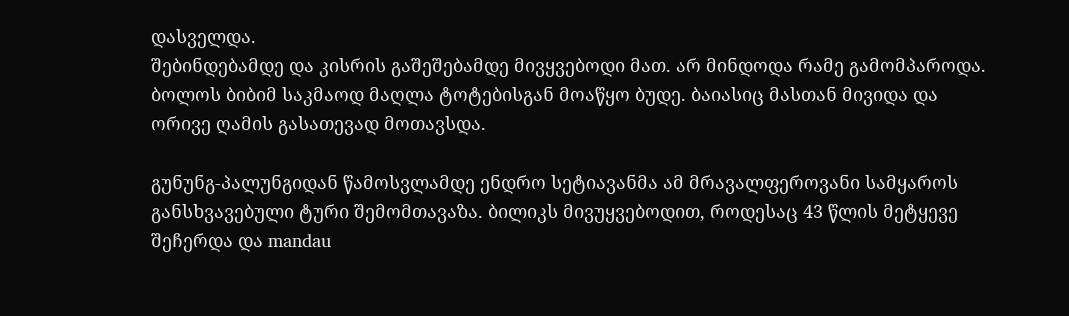დასველდა.
შებინდებამდე და კისრის გაშეშებამდე მივყვებოდი მათ. არ მინდოდა რამე გამომპაროდა. ბოლოს ბიბიმ საკმაოდ მაღლა ტოტებისგან მოაწყო ბუდე. ბაიასიც მასთან მივიდა და ორივე ღამის გასათევად მოთავსდა.

გუნუნგ-პალუნგიდან წამოსვლამდე ენდრო სეტიავანმა ამ მრავალფეროვანი სამყაროს განსხვავებული ტური შემომთავაზა. ბილიკს მივუყვებოდით, როდესაც 43 წლის მეტყევე შეჩერდა და mandau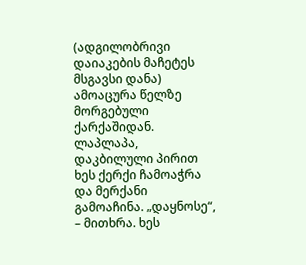(ადგილობრივი დაიაკების მაჩეტეს მსგავსი დანა) ამოაცურა წელზე მორგებული ქარქაშიდან. ლაპლაპა, დაკბილული პირით ხეს ქერქი ჩამოაჭრა და მერქანი გამოაჩინა. „დაყნოსე“, – მითხრა. ხეს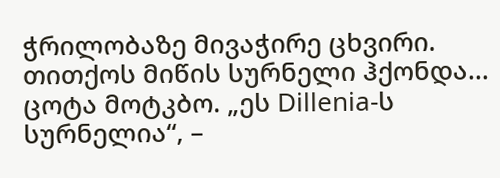ჭრილობაზე მივაჭირე ცხვირი. თითქოს მიწის სურნელი ჰქონდა… ცოტა მოტკბო. „ეს Dillenia-ს სურნელია“, –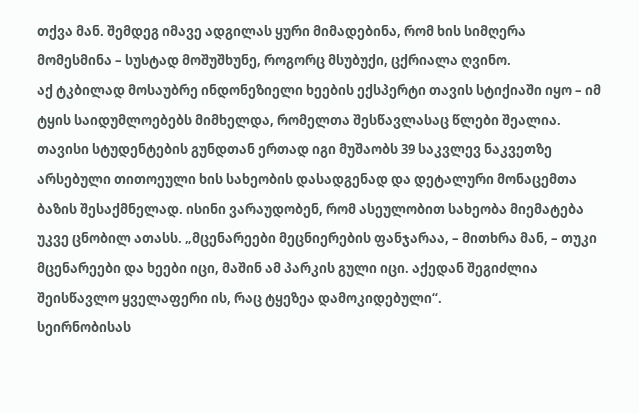თქვა მან. შემდეგ იმავე ადგილას ყური მიმადებინა, რომ ხის სიმღერა მომესმინა – სუსტად მოშუშხუნე, როგორც მსუბუქი, ცქრიალა ღვინო.
აქ ტკბილად მოსაუბრე ინდონეზიელი ხეების ექსპერტი თავის სტიქიაში იყო – იმ ტყის საიდუმლოებებს მიმხელდა, რომელთა შესწავლასაც წლები შეალია. თავისი სტუდენტების გუნდთან ერთად იგი მუშაობს 39 საკვლევ ნაკვეთზე არსებული თითოეული ხის სახეობის დასადგენად და დეტალური მონაცემთა ბაზის შესაქმნელად. ისინი ვარაუდობენ, რომ ასეულობით სახეობა მიემატება უკვე ცნობილ ათასს. „მცენარეები მეცნიერების ფანჯარაა, – მითხრა მან, – თუკი მცენარეები და ხეები იცი, მაშინ ამ პარკის გული იცი. აქედან შეგიძლია შეისწავლო ყველაფერი ის, რაც ტყეზეა დამოკიდებული“.
სეირნობისას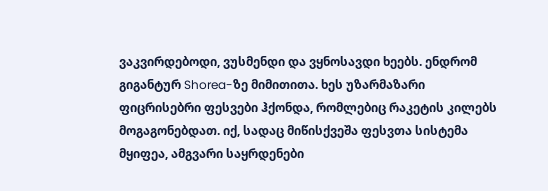ვაკვირდებოდი, ვუსმენდი და ვყნოსავდი ხეებს. ენდრომ გიგანტურ Shorea-ზე მიმითითა. ხეს უზარმაზარი ფიცრისებრი ფესვები ჰქონდა, რომლებიც რაკეტის კილებს მოგაგონებდათ. იქ, სადაც მიწისქვეშა ფესვთა სისტემა მყიფეა, ამგვარი საყრდენები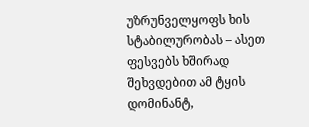უზრუნველყოფს ხის სტაბილურობას – ასეთ ფესვებს ხშირად შეხვდებით ამ ტყის დომინანტ,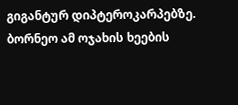გიგანტურ დიპტეროკარპებზე. ბორნეო ამ ოჯახის ხეების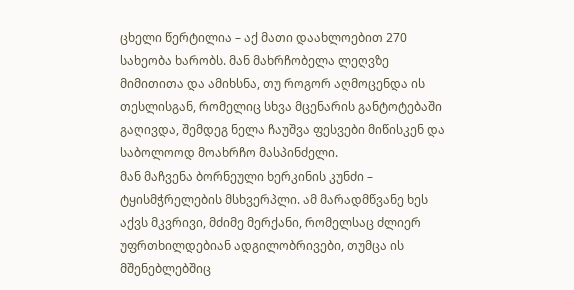ცხელი წერტილია – აქ მათი დაახლოებით 270 სახეობა ხარობს. მან მახრჩობელა ლეღვზე მიმითითა და ამიხსნა, თუ როგორ აღმოცენდა ის თესლისგან, რომელიც სხვა მცენარის განტოტებაში გაღივდა, შემდეგ ნელა ჩაუშვა ფესვები მიწისკენ და საბოლოოდ მოახრჩო მასპინძელი.
მან მაჩვენა ბორნეული ხერკინის კუნძი – ტყისმჭრელების მსხვერპლი. ამ მარადმწვანე ხეს აქვს მკვრივი, მძიმე მერქანი, რომელსაც ძლიერ უფრთხილდებიან ადგილობრივები, თუმცა ის მშენებლებშიც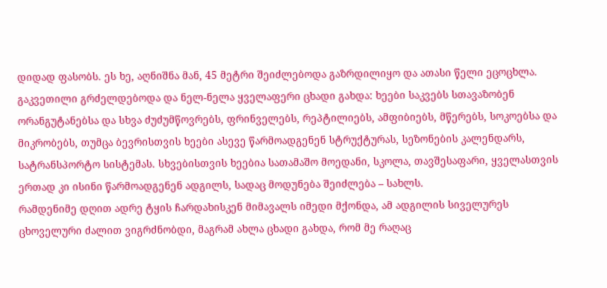დიდად ფასობს. ეს ხე, აღნიშნა მან, 45 მეტრი შეიძლებოდა გაზრდილიყო და ათასი წელი ეცოცხლა.
გაკვეთილი გრძელდებოდა და ნელ-ნელა ყველაფერი ცხადი გახდა: ხეები საკვებს სთავაზობენ ორანგუტანებსა და სხვა ძუძუმწოვრებს, ფრინველებს, რეპტილიებს, ამფიბიებს, მწერებს, სოკოებსა და მიკრობებს, თუმცა ბევრისთვის ხეები ასევე წარმოადგენენ სტრუქტურას, სეზონების კალენდარს, სატრანსპორტო სისტემას. სხვებისთვის ხეებია სათამაშო მოედანი, სკოლა, თავშესაფარი, ყველასთვის ერთად კი ისინი წარმოადგენენ ადგილს, სადაც მოდუნება შეიძლება – სახლს.
რამდენიმე დღით ადრე ტყის ჩარდახისკენ მიმავალს იმედი მქონდა, ამ ადგილის სიველურეს ცხოველური ძალით ვიგრძნობდი, მაგრამ ახლა ცხადი გახდა, რომ მე რაღაც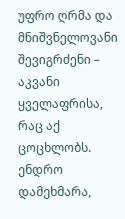უფრო ღრმა და მნიშვნელოვანი შევიგრძენი – აკვანი ყველაფრისა, რაც აქ ცოცხლობს. ენდრო დამეხმარა,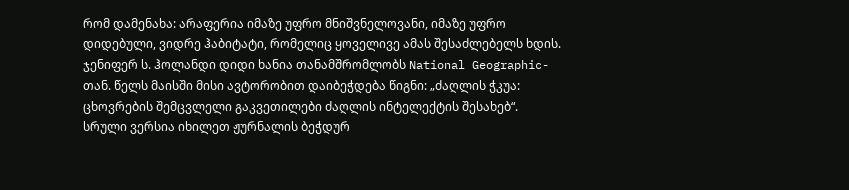რომ დამენახა: არაფერია იმაზე უფრო მნიშვნელოვანი, იმაზე უფრო დიდებული, ვიდრე ჰაბიტატი, რომელიც ყოველივე ამას შესაძლებელს ხდის.
ჯენიფერ ს. ჰოლანდი დიდი ხანია თანამშრომლობს National Geographic-თან. წელს მაისში მისი ავტორობით დაიბეჭდება წიგნი: „ძაღლის ჭკუა: ცხოვრების შემცვლელი გაკვეთილები ძაღლის ინტელექტის შესახებ“.
სრული ვერსია იხილეთ ჟურნალის ბეჭდურ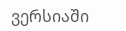ვერსიაში